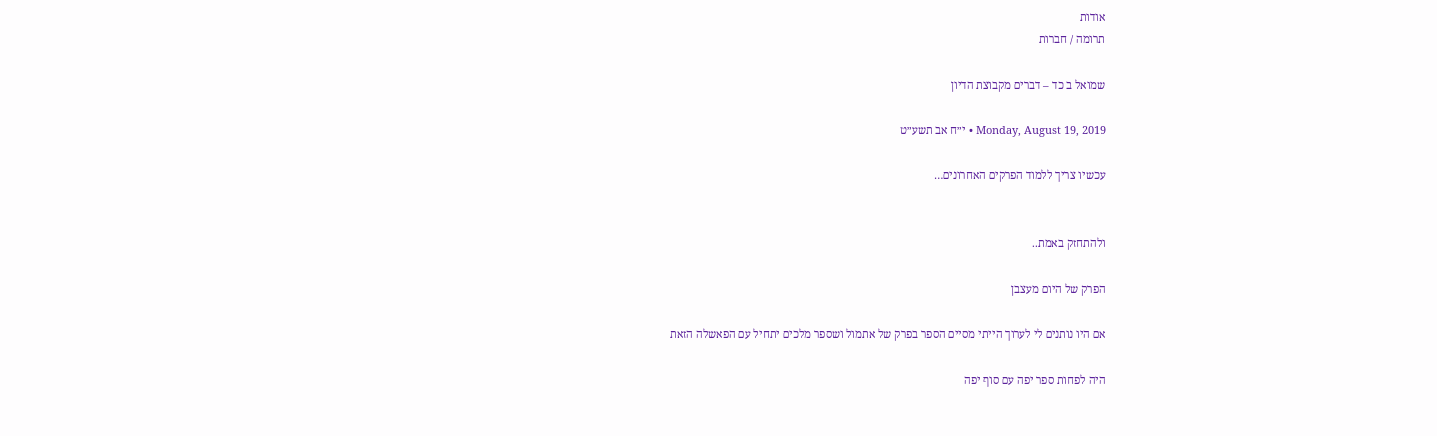אודות
תרומה / חברות

שמואל ב כד – דברים מקבוצת הדיון

Monday, August 19, 2019 • י״ח אב תשע״ט

עכשיו צריך ללמוד הפרקים האחרונים…


ולהתחזק באמת..

הפרק של היום מעצבן

אם היו נותנים לי לערוך הייתי מסיים הספר בפרק של אתמול ושספר מלכים יתחיל עם הפאשלה הזאת

היה לפחות ספר יפה עם סוף יפה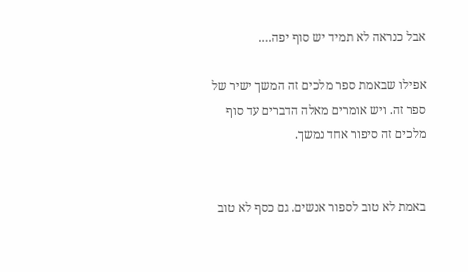אבל כנראה לא תמיד יש סוף יפה….

אפילו שבאמת ספר מלכים זה המשך ישיר של ספר זה. ויש אומרים מאלה הדברים עד סוף מלכים זה סיפור אחד נמשך.


באמת לא טוב לספור אנשים. גם כסף לא טוב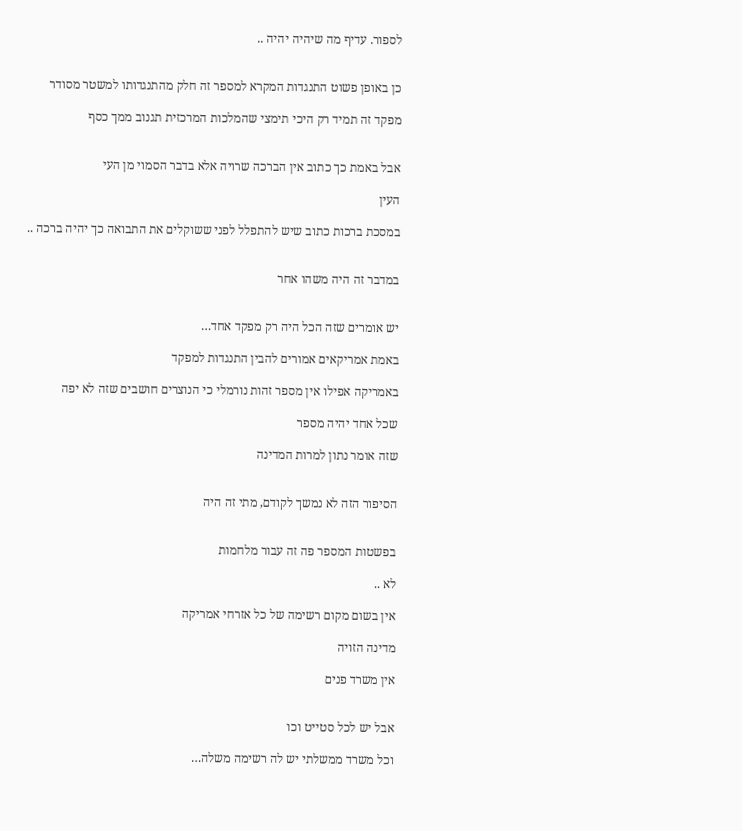לספור. עדיף מה שיהיה יהיה ..


כן באופן פשוט התנגדות המקרא למספר זה חלק מהתנגדותו למשטר מסודר

מפקד זה תמיד רק היכי תימצי שהמלכות המרכזית תגנוב ממך כסף


אבל באמת כך כתוב אין הברכה שרויה אלא בדבר הסמוי מן העי

העין

במסכת ברכות כתוב שיש להתפלל לפני ששוקלים את התבואה כך יהיה ברכה ..


במדבר זה היה משהו אחר


יש אומרים שזה הכל היה רק מפקד אחד…

באמת אמריקאים אמורים להבין התנגדות למפקד

באמריקה אפילו אין מספר זהות נורמלי כי הנוצרים חושבים שזה לא יפה

שכל אחד יהיה מספר

שזה אומר נתון למרות המדינה


הסיפור הזה לא נמשך לקודם, מתי זה היה


בפשטות המספר פה זה עבור מלחמות

לא ..

אין בשום מקום רשימה של כל אזרחי אמריקה

מדינה הזויה

אין משרד פנים


אבל יש לכל סטייט וכו

וכל משרד ממשלתי יש לה רשימה משלה…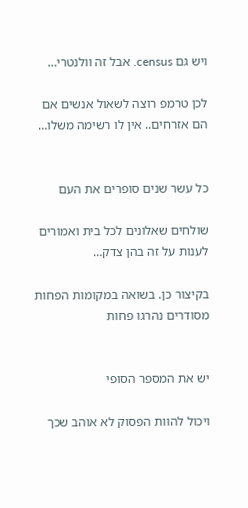ויש גם census. אבל זה וולנטרי…

לכן טרמפ רוצה לשאול אנשים אם הם אזרחים.. אין לו רשימה משלו…


כל עשר שנים סופרים את העם

שולחים שאלונים לכל בית ואמורים לענות על זה בהן צדק…

בקיצור כן. בשואה במקומות הפחות מסודרים נהרגו פחות


יש את המספר הסופי

ויכול להוות הפסוק לא אוהב שכך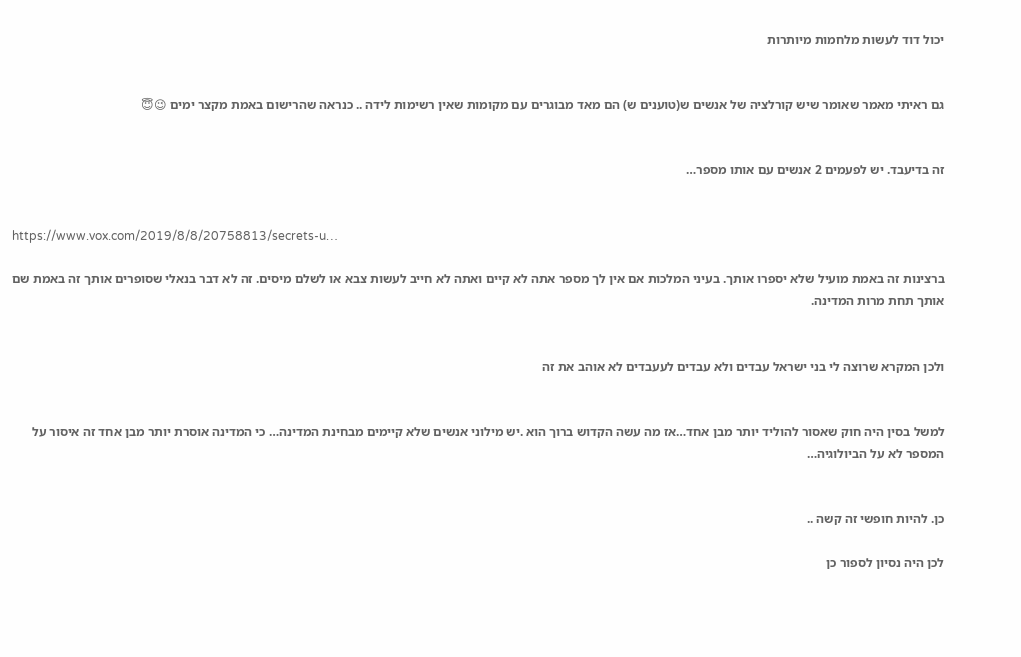יכול דוד לעשות מלחמות מיותרות


גם ראיתי מאמר שאומר שיש קורלציה של אנשים ש(טוענים ש) הם מאד מבוגרים עם מקומות שאין רשימות לידה .. כנראה שהרישום באמת מקצר ימים 😉😇


זה בדיעבד. יש לפעמים 2 אנשים עם אותו מספר…


https://www.vox.com/2019/8/8/20758813/secrets-u…

ברצינות זה באמת מועיל שלא יספרו אותך. בעיני המלכות אם אין לך מספר אתה לא קיים ואתה לא חייב לעשות צבא או לשלם מיסים. זה לא דבר בנאלי שסופרים אותך זה באמת שם אותך תחת מרות המדינה.


ולכן המקרא שרוצה לי בני ישראל עבדים ולא עבדים לעעבדים לא אוהב את זה


למשל בסין היה חוק שאסור להוליד יותר מבן אחד…אז מה עשה הקדוש ברוך הוא .יש מילוני אנשים שלא קיימים מבחינת המדינה… כי המדינה אוסרת יותר מבן אחד זה איסור על המספר לא על הביולוגיה…


כן. להיות חופשי זה קשה ..

לכן היה נסיון לספור כן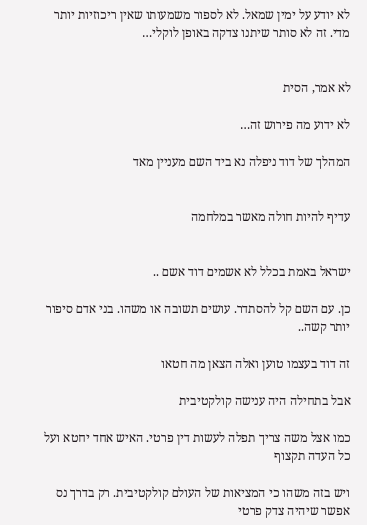לא יודע על ימין שמאל. לא לספור משמעותו שאין ריכוזיות יותר מדי. זה לא סותר שיתנו צדקה באופן לוקלי…


לא אמר, הסית

לא ידוע מה פירוש זה…

המהלך של דוד ניפלה נא ביד השם מעניין מאד


עדיף להיות חולה מאשר במלחמה


ישראל באמת בכלל לא אשמים דוד אשם ..

כן. עם השם קל להסתדר. עושים תשובה או משהו. בני אדם סיפור יותר קשה..

זה דוד בעצמו טוען ואלה הצאן מה חטאו

אבל בתחילה היה ענישה קולקטיבית

כמו אצל משה צריך תפלה לעשות דין פרטי. האיש אחד יחטא ועל כל העדה תקצוף

ויש בזה משהו כי המציאות של העולם קולקטיבית. רק בדרך נס אפשר שיהיה צדק פרטי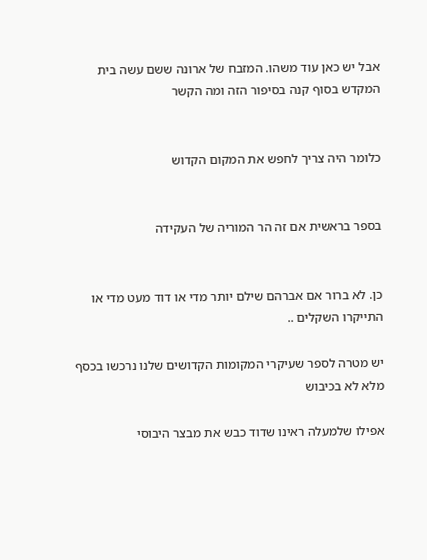אבל יש כאן עוד משהו. המזבח של ארונה ששם עשה בית המקדש בסוף קנה בסיפור הזה ומה הקשר


כלומר היה צריך לחפש את המקום הקדוש


בספר בראשית אם זה הר המוריה של העקידה


כן. לא ברור אם אברהם שילם יותר מדי או דוד מעט מדי או התייקרו השקלים ..

יש מטרה לספר שעיקרי המקומות הקדושים שלנו נרכשו בכסף מלא לא בכיבוש

אפילו שלמעלה ראינו שדוד כבש את מבצר היבוסי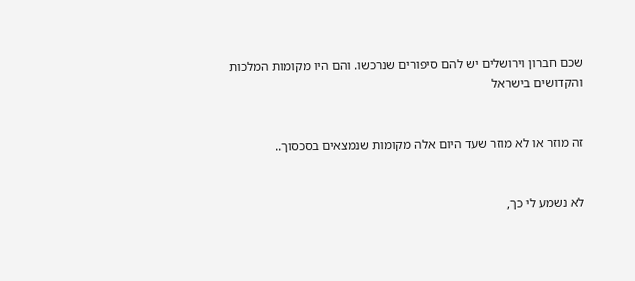שכם חברון וירושלים יש להם סיפורים שנרכשו. והם היו מקומות המלכות והקדושים בישראל


זה מוזר או לא מוזר שעד היום אלה מקומות שנמצאים בסכסוך..


לא נשמע לי כך,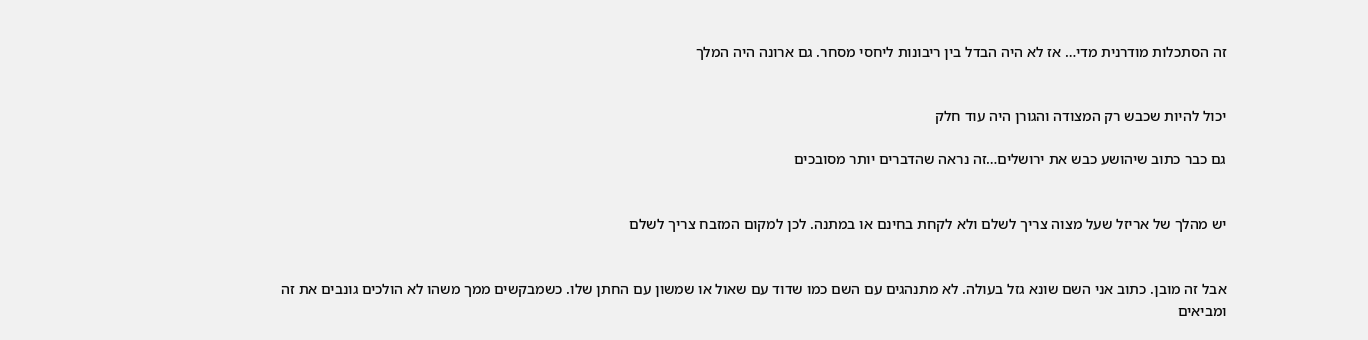זה הסתכלות מודרנית מדי… אז לא היה הבדל בין ריבונות ליחסי מסחר. גם ארונה היה המלך


יכול להיות שכבש רק המצודה והגורן היה עוד חלק

גם כבר כתוב שיהושע כבש את ירושלים…זה נראה שהדברים יותר מסובכים


יש מהלך של אריזל שעל מצוה צריך לשלם ולא לקחת בחינם או במתנה. לכן למקום המזבח צריך לשלם


אבל זה מובן. כתוב אני השם שונא גזל בעולה. לא מתנהגים עם השם כמו שדוד עם שאול או שמשון עם החתן שלו. כשמבקשים ממך משהו לא הולכים גונבים את זה ומביאים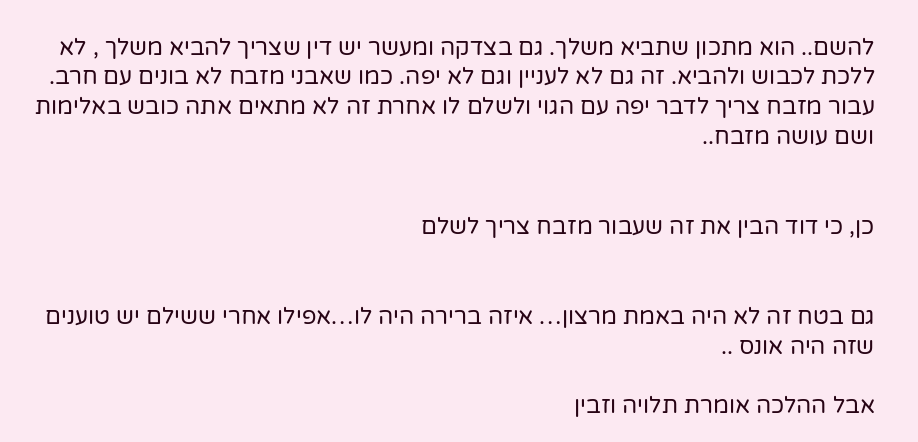להשם.. הוא מתכון שתביא משלך. גם בצדקה ומעשר יש דין שצריך להביא משלך , לא ללכת לכבוש ולהביא. זה גם לא לעניין וגם לא יפה. כמו שאבני מזבח לא בונים עם חרב. עבור מזבח צריך לדבר יפה עם הגוי ולשלם לו אחרת זה לא מתאים אתה כובש באלימות ושם עושה מזבח..


כן, כי דוד הבין את זה שעבור מזבח צריך לשלם


גם בטח זה לא היה באמת מרצון… איזה ברירה היה לו…אפילו אחרי ששילם יש טוענים שזה היה אונס ..

אבל ההלכה אומרת תלויה וזבין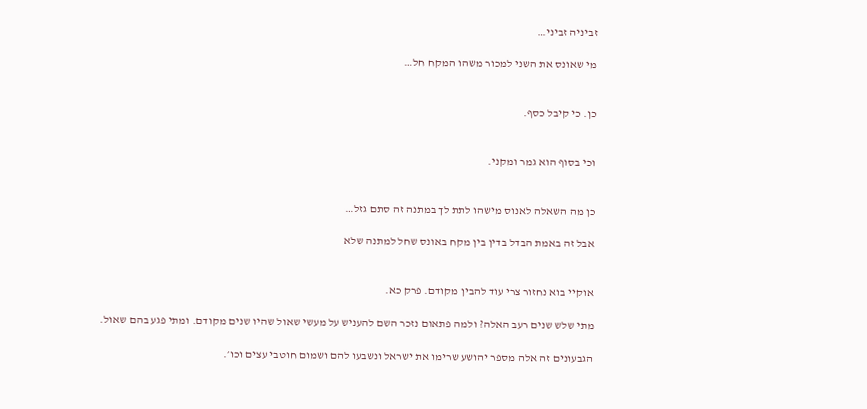זביניה זביני…

מי שאונס את השני למכור משהו המקח חל…


כן. כי קיבל כסף.


וכי בסוף הוא גמר ומקני.


כן מה השאלה לאנוס מישהו לתת לך במתנה זה סתם גזל…

אבל זה באמת הבדל בדין בין מקח באונס שחל למתנה שלא


אוקיי בוא נחזור צרי עוד להבין מקודם. פרק כא.

מתי שלש שנים רעב האלה? ולמה פתאום נזכר השם להעניש על מעשי שאול שהיו שנים מקודם. ומתי פגע בהם שאול.

הגבעונים זה אלה מספר יהושע שרימו את ישראל ונשבעו להם ושמום חוטבי עצים וכו׳.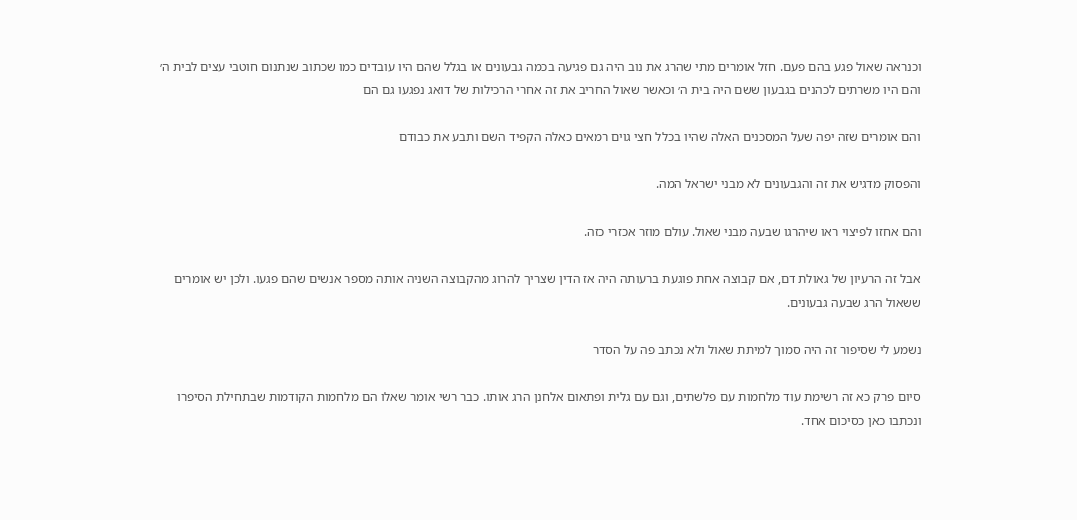וכנראה שאול פגע בהם פעם. חזל אומרים מתי שהרג את נוב היה גם פגיעה בכמה גבעונים או בגלל שהם היו עובדים כמו שכתוב שנתנום חוטבי עצים לבית ה׳ והם היו משרתים לכהנים בגבעון ששם היה בית ה׳ וכאשר שאול החריב את זה אחרי הרכילות של דואג נפגעו גם הם

והם אומרים שזה יפה שעל המסכנים האלה שהיו בכלל חצי גוים רמאים כאלה הקפיד השם ותבע את כבודם

והפסוק מדגיש את זה והגבעונים לא מבני ישראל המה.

והם אחזו לפיצוי ראו שיהרגו שבעה מבני שאול. עולם מוזר אכזרי כזה.

אבל זה הרעיון של גאולת דם, אם קבוצה אחת פוגעת ברעותה היה אז הדין שצריך להרוג מהקבוצה השניה אותה מספר אנשים שהם פגעו. ולכן יש אומרים ששאול הרג שבעה גבעונים.

נשמע לי שסיפור זה היה סמוך למיתת שאול ולא נכתב פה על הסדר

סיום פרק כא זה רשימת עוד מלחמות עם פלשתים, וגם עם גלית ופתאום אלחנן הרג אותו. כבר רשי אומר שאלו הם מלחמות הקודמות שבתחילת הסיפרו ונכתבו כאן כסיכום אחד.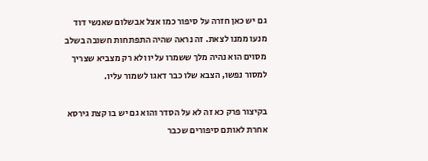גם יש כאן חזרה על סיפור כמו אצל אבשלום שאנשי דוד מנעו ממנו לצאת. זה נראה שהיה התפתחות חשובה בשלב מסוים הוא נהיה מלך ששמרו עליו ולא רק מצביא שצריך למסור נפשו, הצבא שלו כבר דאגו לשמור עליו.

בקיצור פרק כא זה לא על הסדר והוא גם יש בו קצת גירסא אחרת לאותם סיפורים שכבר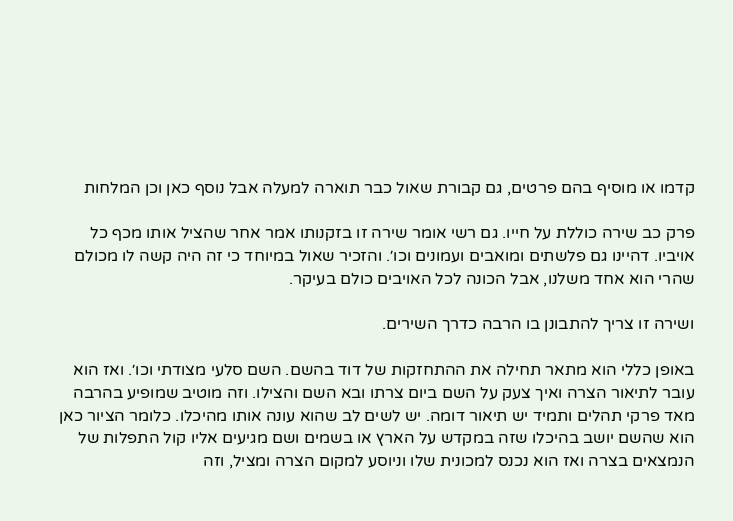קדמו או מוסיף בהם פרטים, גם קבורת שאול כבר תוארה למעלה אבל נוסף כאן וכן המלחות

פרק כב שירה כוללת על חייו. גם רשי אומר שירה זו בזקנותו אמר אחר שהציל אותו מכף כל אויביו. דהיינו גם פלשתים ומואבים ועמונים וכו׳. והזכיר שאול במיוחד כי זה היה קשה לו מכולם שהרי הוא אחד משלנו, אבל הכונה לכל האויבים כולם בעיקר.

ושירה זו צריך להתבונן בו הרבה כדרך השירים.

באופן כללי הוא מתאר תחילה את ההתחזקות של דוד בהשם. השם סלעי מצודתי וכו׳. ואז הוא עובר לתיאור הצרה ואיך צעק על השם ביום צרתו ובא השם והצילו. וזה מוטיב שמופיע בהרבה מאד פרקי תהלים ותמיד יש תיאור דומה. יש לשים לב שהוא עונה אותו מהיכלו. כלומר הציור כאן הוא שהשם יושב בהיכלו שזה במקדש על הארץ או בשמים ושם מגיעים אליו קול התפלות של הנמצאים בצרה ואז הוא נכנס למכונית שלו וניוסע למקום הצרה ומציל, וזה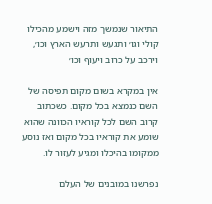התיאור שנמשך מזה וישמע מהכילו קולי וגו׳ ותגעש ותרעש הארץ וכו׳, וירכב על כרוב ויעוף וכו׳

אין במקרא בשום מקום תפיסה של השם כנמצא בכל מקום. כשכתוב קרוב השם לכל קוראיו הכוונה שהוא שומע את קוראיו בכל מקום ואז נוסע ממקומו בהיכלו ומגיע לעזור לו.

נפרשנו במובנים של העלם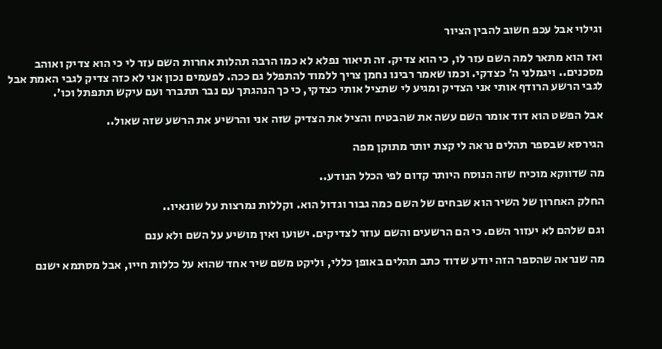וגילוי אבל עכפ חשוב להבין הציור

ואז הוא מתאר למה השם עזר לו, כי הוא צדיק. זה תיאור נפלא לא כמו הרבה תהלות אחרות השם עזר לי כי הוא צדיק ואוהב מסכנים.. ויגמלני ה׳ כצדקי. וכמו שאמר רבינו נחמן צריך ללמוד להתפלל גם ככה. לפעמים נכון אני לא כזה צדיק לגבי האמת אבל לגבי הרשע הרודף אותי אני הצדיק ומגיע לי שתציל אותי כצדקי, כי כך הנהגתך עם נבר תתברר ועם עיקש תתפתל וכו׳.

אבל הפשט הוא דוד אומר השם עשה את שהבטיח והציל את הצדיק שזה אני והרשיע את הרשע שזה שאול..

הגירסא שבספר תהלים נראה לי קצת יותר מתוקן מפה

מה שדווקא מוכיח שזה הנוסח היותר קדום לפי הכלל הנודע..

החלק האחרון של השיר הוא שבחים של השם כמה גבור וגדול הוא. וקללות נמרצות על שונאיו..

וגם שלהם לא יעזור השם. כי הם הרשעים והשם עוזר לצדיקים. ישועו ואין מושיע על השם ולא ענם

מה שנראה שהספר הזה יודע שדוד כתב תהלים באופן כללי, וליקט משם שיר אחד שהוא על כללות חייו, אבל מסתמא ישנם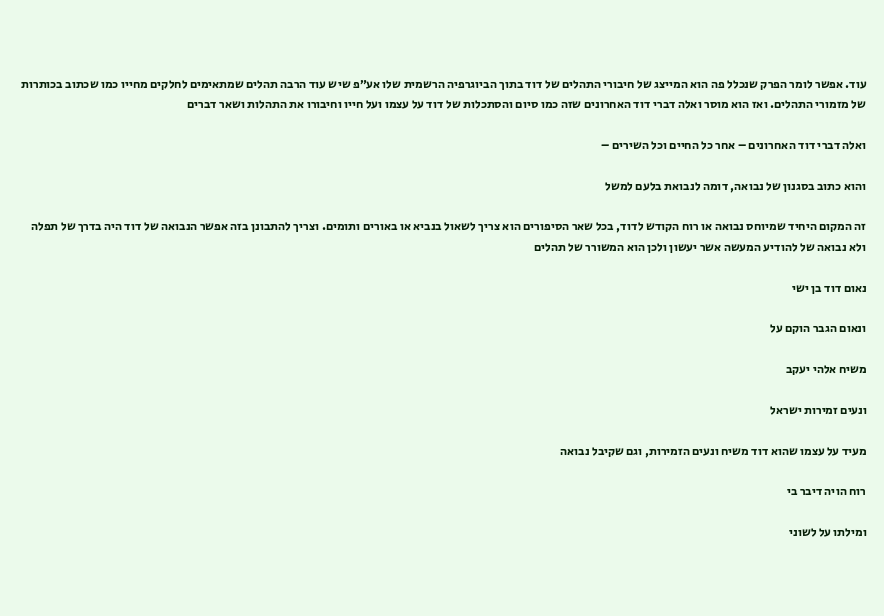עוד. אפשר לומר הפרק שנכלל פה הוא המייצג של חיבורי התהלים של דוד בתוך הביוגרפיה הרשמית שלו אע״פ שיש עוד הרבה תהלים שמתאימים לחלקים מחייו כמו שכתוב בכותרות של מזמורי התהלים. ואז הוא מוסר ואלה דברי דוד האחרונים שזה כמו סיום והסתכלות של דוד על עצמו ועל חייו וחיבורו את התהלות ושאר דברים

ואלה דברי דוד האחרונים – אחר כל החיים וכל השירים –

והוא כתוב בסגנון של נבואה, דומה לנבואת בלעם למשל

זה המקום היחיד שמיוחס נבואה או רוח הקודש לדוד, בכל שאר הסיפורים הוא צריך לשאול בנביא או באורים ותומים. וצריך להתבונן בזה אפשר הנבואה של דוד היה בדרך של תפלה ולא נבואה של להודיע המעשה אשר יעשון ולכן הוא המשורר של תהלים

נאום דוד בן ישי

ונאום הגבר הוקם על

משיח אלהי יעקב

ונעים זמירות ישראל

מעיד על עצמו שהוא דוד משיח ונעים הזמירות, וגם שקיבל נבואה

רוח הויה דיבר בי

ומילתו על לשוני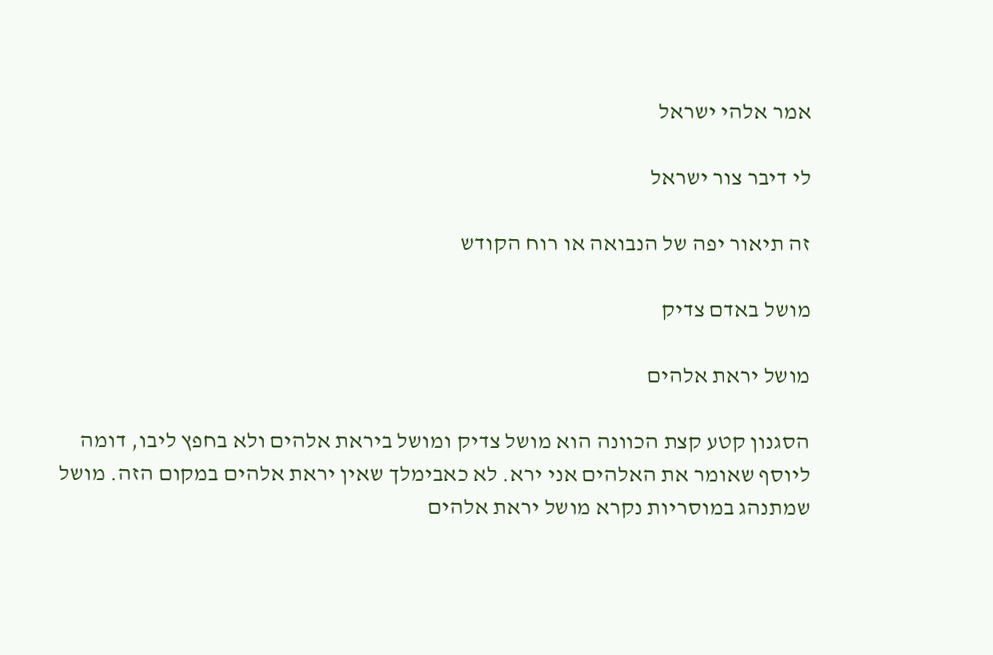אמר אלהי ישראל

לי דיבר צור ישראל

זה תיאור יפה של הנבואה או רוח הקודש

מושל באדם צדיק

מושל יראת אלהים

הסגנון קטע קצת הכוונה הוא מושל צדיק ומושל ביראת אלהים ולא בחפץ ליבו, דומה ליוסף שאומר את האלהים אני ירא. לא כאבימלך שאין יראת אלהים במקום הזה. מושל שמתנהג במוסריות נקרא מושל יראת אלהים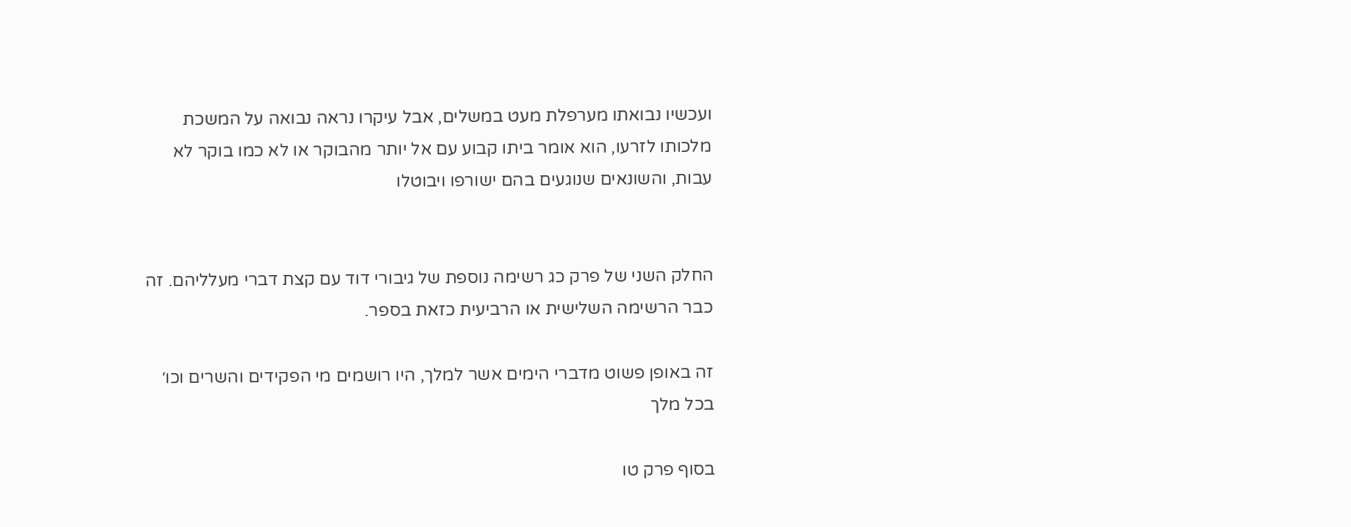ועכשיו נבואתו מערפלת מעט במשלים, אבל עיקרו נראה נבואה על המשכת מלכותו לזרעו, הוא אומר ביתו קבוע עם אל יותר מהבוקר או לא כמו בוקר לא עבות, והשונאים שנוגעים בהם ישורפו ויבוטלו


החלק השני של פרק כג רשימה נוספת של גיבורי דוד עם קצת דברי מעלליהם. זה כבר הרשימה השלישית או הרביעית כזאת בספר.

זה באופן פשוט מדברי הימים אשר למלך, היו רושמים מי הפקידים והשרים וכו׳ בכל מלך

בסוף פרק טו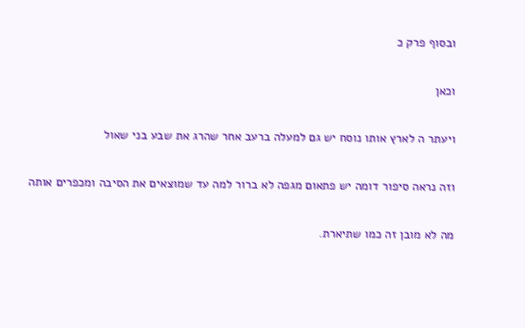ובסוף פרק כ

וכאן

ויעתר ה לארץ אותו נוסח יש גם למעלה ברעב אחר שהרג את שבע בני שאול

וזה נראה סיפור דומה יש פתאום מגפה לא ברור למה עד שמוצאים את הסיבה ומכפרים אותה

מה לא מובן זה כמו שתיארת.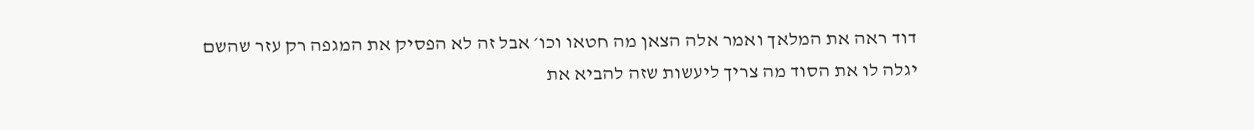דוד ראה את המלאך ואמר אלה הצאן מה חטאו וכו׳ אבל זה לא הפסיק את המגפה רק עזר שהשם יגלה לו את הסוד מה צריך ליעשות שזה להביא את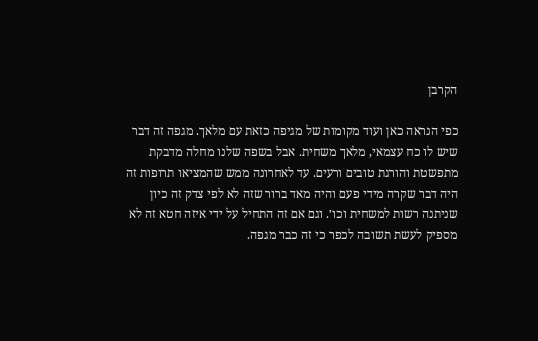הקרבן

כפי הנראה כאן ועוד מקומות של מגיפה כזאת עם מלאך. מגפה זה דבר שיש לו כח עצמאי, מלאך משחית. אבל בשפה שלנו מחלה מדבקת מתפשטת והורגת טובים ורעים. עד לאחרונה ממש שהמציאו תרופות זה היה דבר שקרה מידי פעם והיה מאד ברור שזה לא לפי צדק זה כיון שניתנה רשות למשחית וכו׳. וגם אם זה התחיל על ידי איזה חטא זה לא מספיק לעשת תשובה לכפר כי זה כבר מגפה.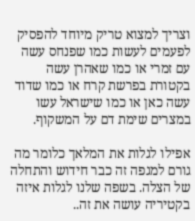וצריך למצוא טריק מיוחד להפסיק לפעמים לעשות כמו שפנחס עשה עם זמרי או כמו שאהרן עשה בקטורת בפרשת קרח או כמו שדוד עשה כאן או כמו שישראל עשו במצרים שימת דם על המשקוף.

אפילו לגלות את המלאך כלומר מה גורם למגפה זה כבר חידוש והתחלה של הצלה. בשפה שלנו לגלות איזה בקטיריה עושה את זה..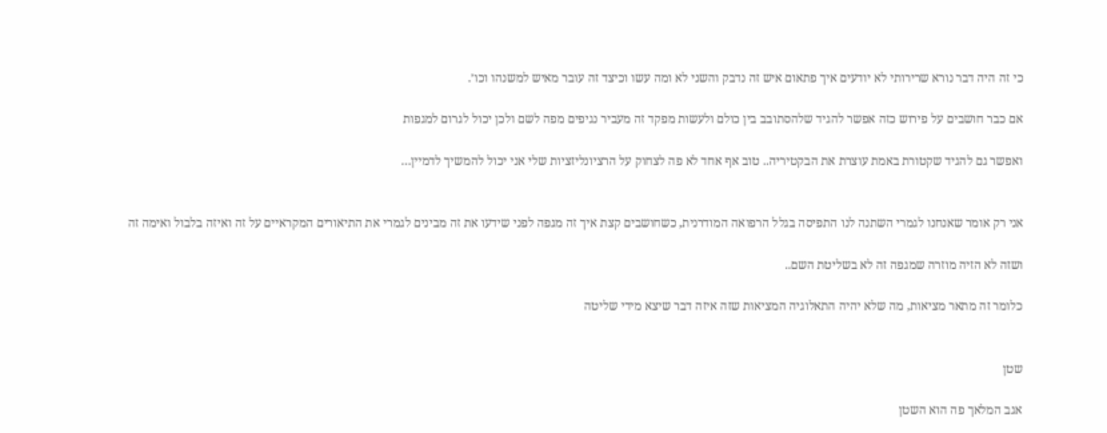כי זה היה דבר נורא שרירותי לא יודעים איך פתאום איש זה נדבק והשני לא ומה עשו וכיצד זה עובר מאיש למשנהו וכו׳.

אם כבר חושבים על פירוש כזה אפשר להגיד שלהסתובב בין כולם ולעשות מפקד זה מעביר נגיפים מפה לשם ולכן יכול לגרום למגפות

ואפשר גם להגיד שקטורת באמת עוצרת את הבקטיריה.. טוב אף אחד לא פה לצחוק על הרציונליזציות שלי אני יכול להמשיך לדמיין…


אני רק אומר שאנחנו לגמרי השתנה לנו התפיסה בגלל הרפואה המודרנית, כשחושבים קצת איך זה מגפה לפני שידעו את זה מבינים לגמרי את התיאורים המקראיים על זה ואיזה בלבול ואימה זה

ושזה לא הזיה מוזרה שמגפה זה לא בשליטת השם..

כלומר זה מתאר מציאות, מה שלא יהיה התאלוגיה המציאות שזה איזה דבר שיצא מידי שליטה


שטן

אגב המלאך פה הוא השטן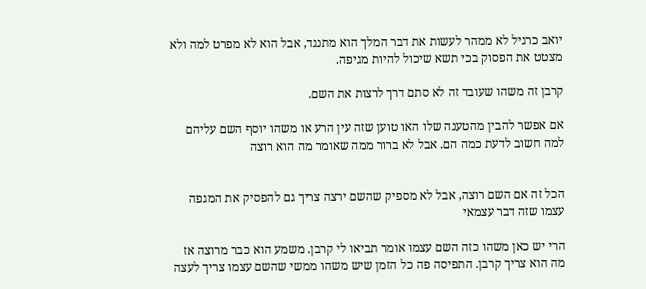יואב כרגיל לא ממהר לעשות את דבר המלך הוא מתנגד, אבל הוא לא מפרט למה ולא מצטט את הפסוק בכי תשא שיכול להיות מגיפה.

קרבן זה משהו שעובד זה לא סתם דרך לרצות את השם.

אם אפשר להבין מהטענה שלו האו טוען שזה עין הרע או משהו יוסף השם עליהם למה חשוב לדעת כמה הם. אבל לא ברור ממה שאומר מה הוא רוצה


הכל זה אם השם רוצה, אבל לא מספיק שהשם ירצה צריך גם להפסיק את המגפה עצמו שזה דבר עצמאי

הרי יש כאן משהו כזה השם עצמו אומר תביאו לי קרבן. משמע הוא כבר מרוצה אז מה הוא צריך קרבן. התפיסה פה כל הזמן שיש משהו ממשי שהשם עצמו צריך לעצה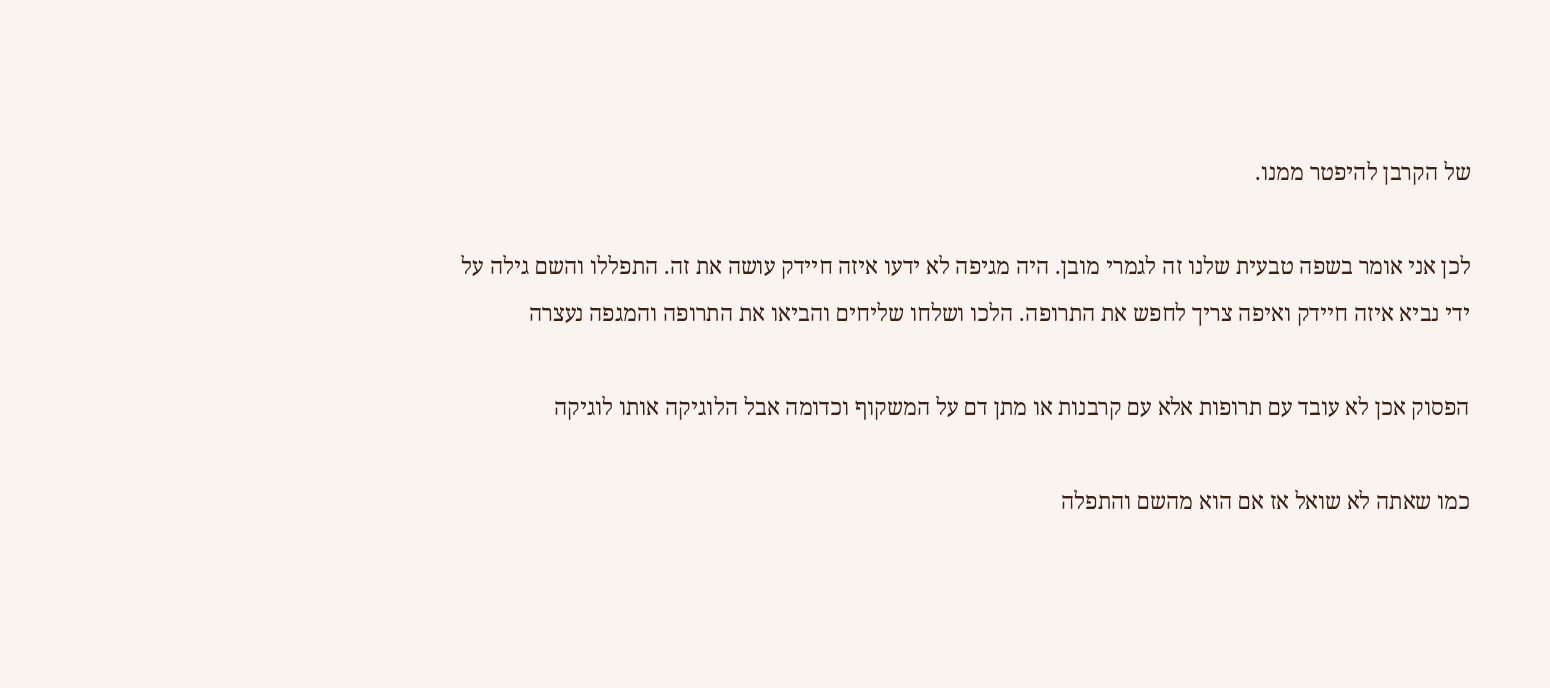של הקרבן להיפטר ממנו.

לכן אני אומר בשפה טבעית שלנו זה לגמרי מובן. היה מגיפה לא ידעו איזה חיידק עושה את זה. התפללו והשם גילה על ידי נביא איזה חיידק ואיפה צריך לחפש את התרופה. הלכו ושלחו שליחים והביאו את התרופה והמגפה נעצרה

הפסוק אכן לא עובד עם תרופות אלא עם קרבנות או מתן דם על המשקוף וכדומה אבל הלוגיקה אותו לוגיקה

כמו שאתה לא שואל אז אם הוא מהשם והתפלה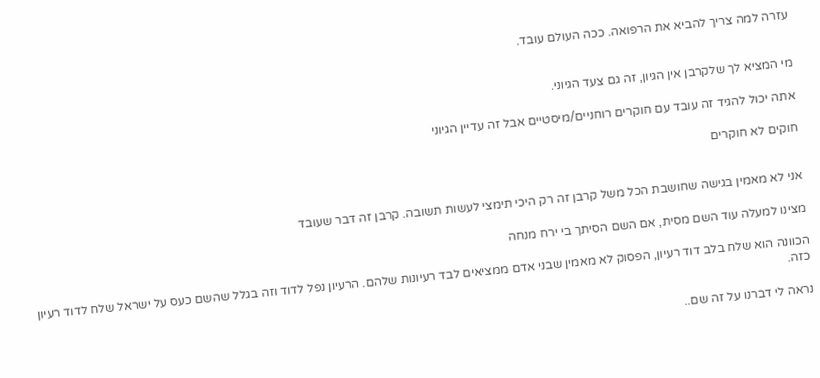עזרה למה צריך להביא את הרפואה. ככה העולם עובד.


מי המציא לך שלקרבן אין הגיון, זה גם צעד הגיוני.

אתה יכול להגיד זה עובד עם חוקרים רוחניים/מיסטיים אבל זה עדיין הגיוני

חוקים לא חוקרים


אני לא מאמין בגישה שחושבת הכל משל קרבן זה רק היכי תימצי לעשות תשובה. קרבן זה דבר שעובד

מצינו למעלה עוד השם מסית, אם השם הסיתך בי ירח מנחה

הכוונה הוא שלח בלב דוד רעיון, הפסוק לא מאמין שבני אדם ממציאים לבד רעיונות שלהם. הרעיון נפל לדוד וזה בגלל שהשם כעס על ישראל שלח לדוד רעיון כזה.

נראה לי דברנו על זה שם..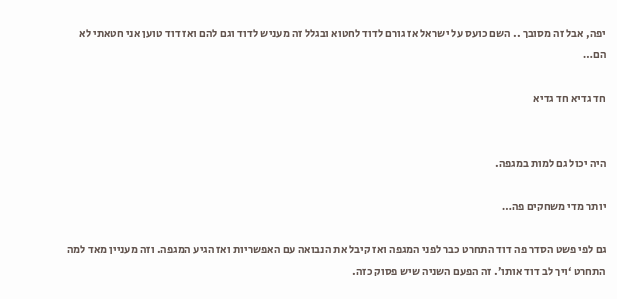יפה, אבל זה מסובך .. השם כועס על ישראל אז גורם לדוד לחטוא ובגלל זה מעניש לדוד וגם להם ואז דוד טוען אני חטאתי לא הם…

חד גדיא חד גדיא


היה יכול גם למות במגפה.

יותר מדי משחקים פה…

גם לפי פשט הסדר פה דוד התחרט כבר לפני המגפה ואז קיבל את הנבואה עם האפשריות ואז הגיע המגפה. וזה מעניין מאד למה התחרט ‘ויך לב דוד אותו׳. זה הפעם השניה שיש פסוק כזה.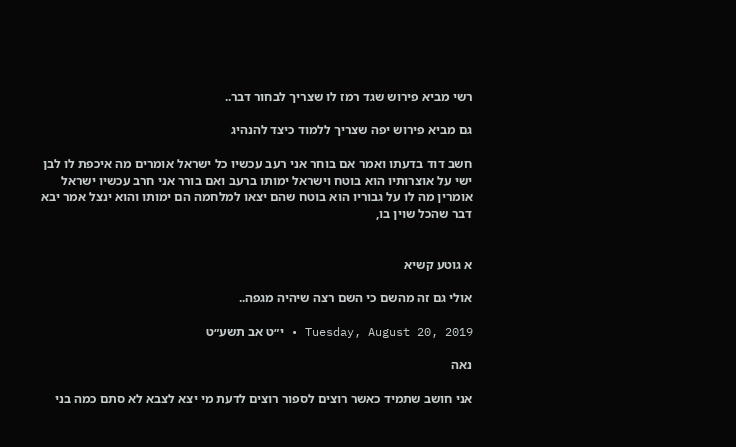רשי מביא פירוש שגד רמז לו שצריך לבחור דבר..

גם מביא פירוש יפה שצריך ללמוד כיצד להנהיג

חשב דוד בדעתו ואמר אם בוחר אני רעב עכשיו כל ישראל אומרים מה איכפת לו לבן ישי על אוצרותיו הוא בוטח וישראל ימותו ברעב ואם בורר אני חרב עכשיו ישראל אומרין מה לו על גבוריו הוא בוטח שהם יצאו למלחמה הם ימותו והוא ינצל אמר יבא דבר שהכל שוין בו,


א גוטע קשיא

אולי גם זה מהשם כי השם רצה שיהיה מגפה..

Tuesday, August 20, 2019 • י״ט אב תשע״ט

נאה

אני חושב שתמיד כאשר רוצים לספור רוצים לדעת מי יצא לצבא לא סתם כמה בני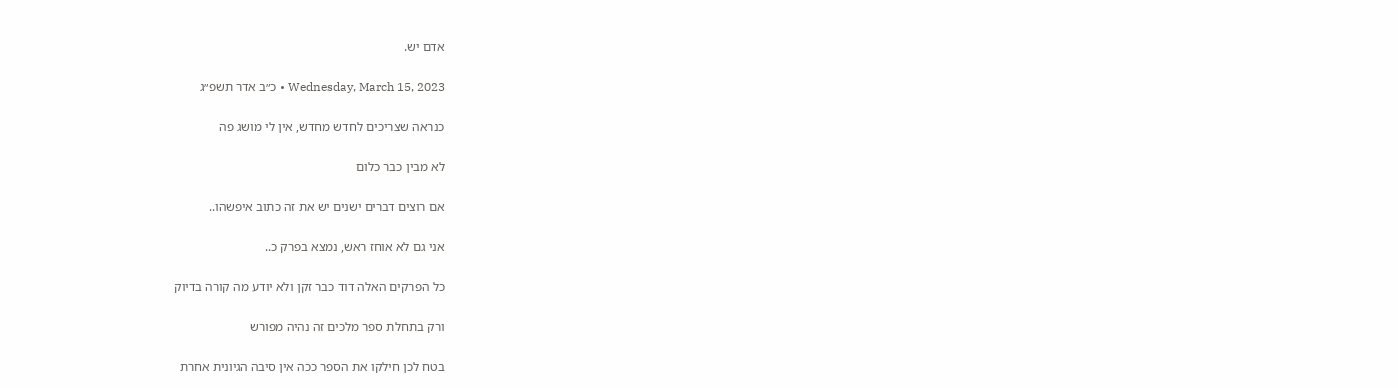אדם יש.

Wednesday, March 15, 2023 • כ״ב אדר תשפ״ג

כנראה שצריכים לחדש מחדש, אין לי מושג פה

לא מבין כבר כלום

אם רוצים דברים ישנים יש את זה כתוב איפשהו..

אני גם לא אוחז ראש, נמצא בפרק כ..

כל הפרקים האלה דוד כבר זקן ולא יודע מה קורה בדיוק

ורק בתחלת ספר מלכים זה נהיה מפורש

בטח לכן חילקו את הספר ככה אין סיבה הגיונית אחרת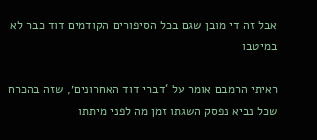אבל זה די מובן שגם בכל הסיפורים הקודמים דוד כבר לא במיטבו

ראיתי הרמבם אומר על ‘דברי דוד האחרונים׳, שזה בהכרח שכל נביא נפסק השגתו זמן מה לפני מיתתו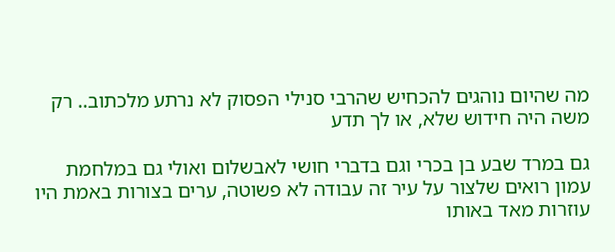מה שהיום נוהגים להכחיש שהרבי סנילי הפסוק לא נרתע מלכתוב.. רק משה היה חידוש שלא, או לך תדע

גם במרד שבע בן בכרי וגם בדברי חושי לאבשלום ואולי גם במלחמת עמון רואים שלצור על עיר זה עבודה לא פשוטה, ערים בצורות באמת היו עוזרות מאד באותו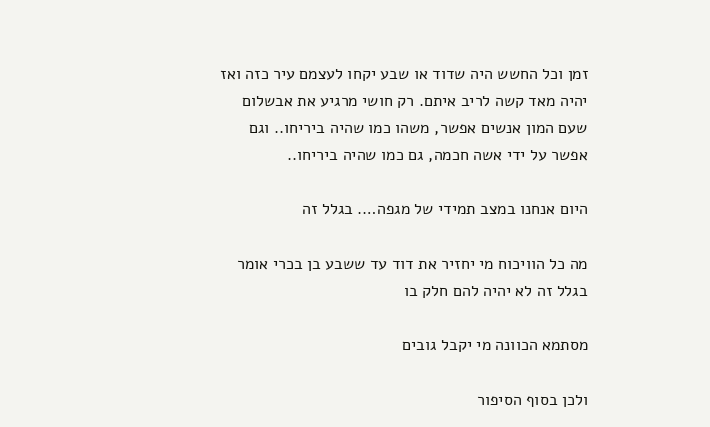זמן וכל החשש היה שדוד או שבע יקחו לעצמם עיר כזה ואז יהיה מאד קשה לריב איתם. רק חושי מרגיע את אבשלום שעם המון אנשים אפשר, משהו כמו שהיה ביריחו.. וגם אפשר על ידי אשה חכמה, גם כמו שהיה ביריחו..

היום אנחנו במצב תמידי של מגפה…. בגלל זה

מה כל הוויכוח מי יחזיר את דוד עד ששבע בן בכרי אומר בגלל זה לא יהיה להם חלק בו

מסתמא הכוונה מי יקבל גובים

ולכן בסוף הסיפור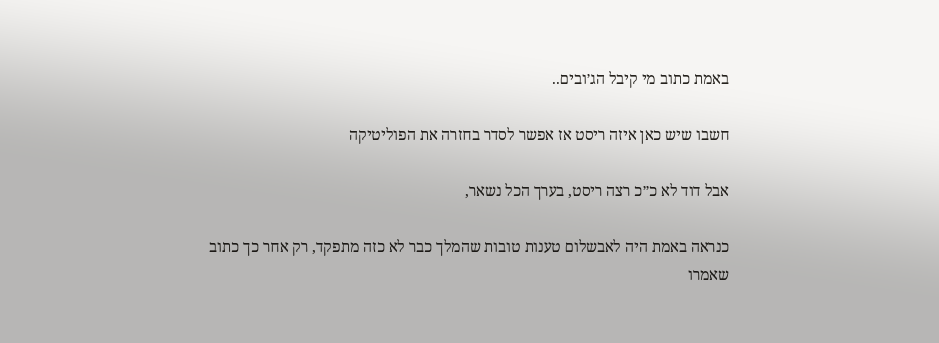באמת כתוב מי קיבל הג׳ובים..

חשבו שיש כאן איזה ריסט אז אפשר לסדר בחזרה את הפוליטיקה

אבל דוד לא כ״כ רצה ריסט, בערך הכל נשאר,

כנראה באמת היה לאבשלום טענות טובות שהמלך כבר לא כזה מתפקד, רק אחר כך כתוב שאמרו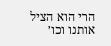הרי הוא הציל אותנו וכו׳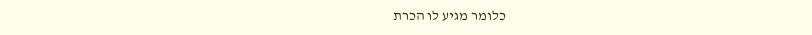כלומר מגיע לו הכרת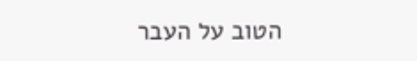הטוב על העבר